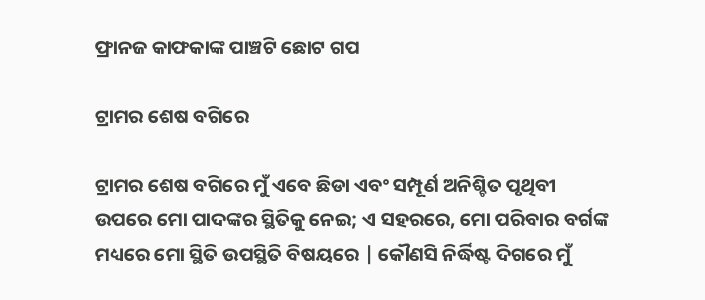ଫ୍ରାନଜ କାଫକାଙ୍କ ପାଞ୍ଚଟି ଛୋଟ ଗପ

ଟ୍ରାମର ଶେଷ ବଗିରେ

ଟ୍ରାମର ଶେଷ ବଗିରେ ମୁଁ ଏବେ ଛିଡା ଏବଂ ସମ୍ପୂର୍ଣ ଅନିଶ୍ଚିତ ପୃଥିବୀ ଉପରେ ମୋ ପାଦଙ୍କର ସ୍ଥିତିକୁ ନେଇ; ଏ ସହରରେ, ମୋ ପରିବାର ବର୍ଗଙ୍କ ମଧ୍ୟରେ ମୋ ସ୍ଥିତି ଉପସ୍ଥିତି ବିଷୟରେ | କୌଣସି ନିର୍ଦ୍ଧିଷ୍ଟ ଦିଗରେ ମୁଁ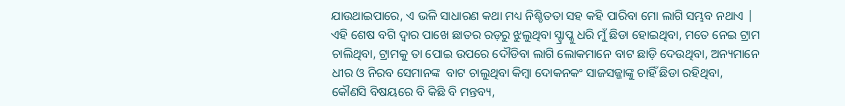ଯାଉଥାଇପାରେ, ଏ ଭଳି ସାଧାରଣ କଥା ମଧ୍ୟ ନିଶ୍ଚିତତା ସହ କହି ପାରିବା ମୋ ଲାଗି ସମ୍ଭବ ନଥାଏ | ଏହି ଶେଷ ବଗି ଦ୍ୱାର ପାଖେ ଛାତର ରଡ଼ରୁ ଝୁଲୁଥିବା ସ୍ଟ୍ରାପ୍କୁ ଧରି ମୁଁ ଛିଡା ହୋଇଥିବା, ମତେ ନେଇ ଟ୍ରାମ ଚାଲିଥିବା, ଟ୍ରାମକୁ ତା ପୋଇ ଉପରେ ଦୌଡିବା ଲାଗି ଲୋକମାନେ ବାଟ ଛାଡ଼ି ଦେଉଥିବା, ଅନ୍ୟମାନେ ଧୀର ଓ ନିରବ ସେମାନଙ୍କ  ବାଟ ଚାଲୁଥିବା କିମ୍ବା ଦୋକନକଂ ସାଜସଜ୍ଜାଙ୍କୁ ଚାହିଁ ଛିଡା ରହିଥିବା, କୌଣସି ବିଷୟରେ ବି କିଛି ବି ମନ୍ତବ୍ୟ,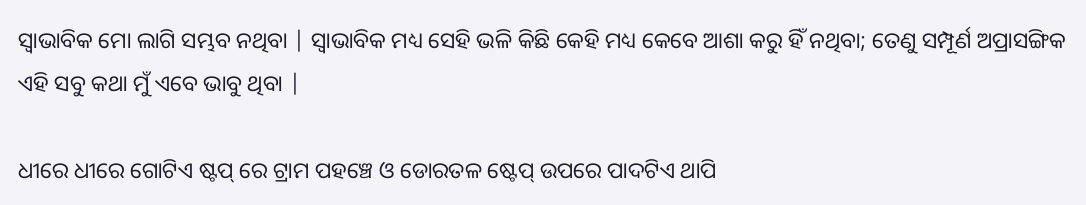ସ୍ୱାଭାବିକ ମୋ ଲାଗି ସମ୍ଭବ ନଥିବା | ସ୍ୱାଭାବିକ ମଧ୍ୟ ସେହି ଭଳି କିଛି କେହି ମଧ୍ୟ କେବେ ଆଶା କରୁ ହିଁ ନଥିବା; ତେଣୁ ସମ୍ପୂର୍ଣ ଅପ୍ରାସଙ୍ଗିକ ଏହି ସବୁ କଥା ମୁଁ ଏବେ ଭାବୁ ଥିବା |

ଧୀରେ ଧୀରେ ଗୋଟିଏ ଷ୍ଟପ୍ ରେ ଟ୍ରାମ ପହଞ୍ଚେ ଓ ଡୋରତଳ ଷ୍ଟେପ୍ ଉପରେ ପାଦଟିଏ ଥାପି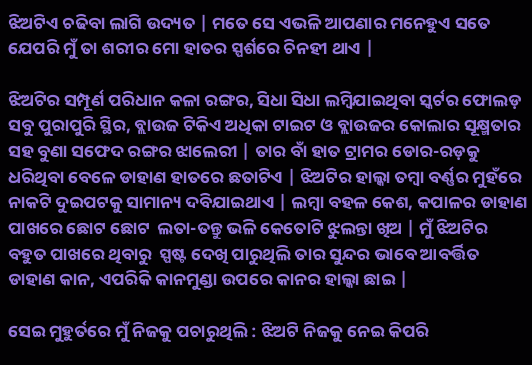ଝିଅଟିଏ ଚଢିବା ଲାଗି ଉଦ୍ୟତ | ମତେ ସେ ଏଭଳି ଆପଣାର ମନେହୁଏ ସତେ ଯେପରି ମୁଁ ତା ଶରୀର ମୋ ହାତର ସ୍ପର୍ଶରେ ଚିନହୀ ଥାଏ |

ଝିଅଟିର ସମ୍ପୂର୍ଣ ପରିଧାନ କଳା ରଙ୍ଗର, ସିଧା ସିଧା ଲମ୍ବିଯାଇଥିବା ସ୍କର୍ଟର ଫୋଲଡ଼ ସବୁ ପୁରାପୁରି ସ୍ଥିର, ବ୍ଲାଉଜ ଟିକିଏ ଅଧିକା ଟାଇଟ ଓ ବ୍ଲାଉଜର କୋଲାର ସୂକ୍ଷ୍ମତାର ସହ ବୁଣା ସଫେଦ ରଙ୍ଗର ଝାଲେରୀ | ତାର ବାଁ ହାତ ଟ୍ରାମର ଡୋର-ରଡ଼କୁ ଧରିଥିବା ବେଳେ ଡାହାଣ ହାତରେ ଛତାଟିଏ | ଝିଅଟିର ହାଲ୍କା ତମ୍ବା ବର୍ଣ୍ଣର ମୁହଁରେ ନାକଟି ଦୁଇପଟକୁ ସାମାନ୍ୟ ଦବିଯାଇଥାଏ | ଲମ୍ବା ବହଳ କେଶ, କପାଳର ଡାହାଣ ପାଖରେ ଛୋଟ ଛୋଟ  ଲତା-ତନ୍ତୁ ଭଳି କେତୋଟି ଝୁଲନ୍ତା ଖିଅ | ମୁଁ ଝିଅଟିର ବହୁତ ପାଖରେ ଥିବାରୁ  ସ୍ପଷ୍ଟ ଦେଖି ପାରୁଥିଲି ତାର ସୁନ୍ଦର ଭାବେ ଆବର୍ତ୍ତିତ ଡାହାଣ କାନ, ଏପରିକି କାନମୁଣ୍ଡା ଉପରେ କାନର ହାଲ୍କା ଛାଇ |

ସେଇ ମୁହୁର୍ତରେ ମୁଁ ନିଜକୁ ପଚାରୁଥିଲି : ଝିଅଟି ନିଜକୁ ନେଇ କିପରି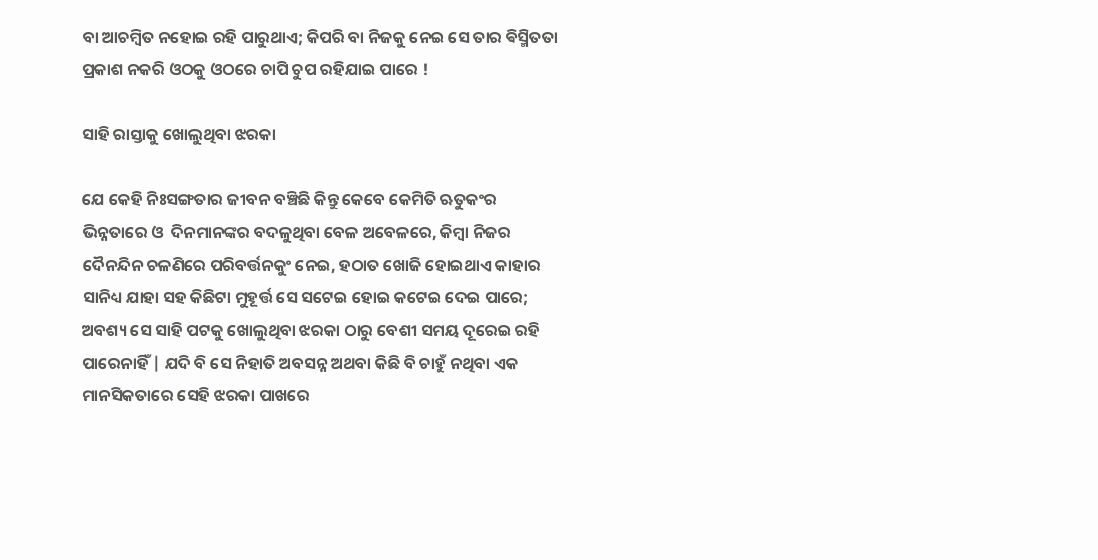ବା ଆଚମ୍ବିତ ନହୋଇ ରହି ପାରୁଥାଏ; କିପରି ବା ନିଜକୁ ନେଇ ସେ ତାର ଵିସ୍ମିତତା ପ୍ରକାଶ ନକରି ଓଠକୁ ଓଠରେ ଚାପି ଚୁପ ରହିଯାଇ ପାରେ !

ସାହି ରାସ୍ତାକୁ ଖୋଲୁଥିବା ଝରକା

ଯେ କେହି ନିଃସଙ୍ଗତାର ଜୀବନ ବଞ୍ଚିଛି କିନ୍ତୁ କେବେ କେମିତି ଋତୁକଂର ଭିନ୍ନତାରେ ଓ  ଦିନମାନଙ୍କର ବଦଳୁଥିବା ବେଳ ଅବେଳରେ, କିମ୍ବା ନିଜର ଦୈନନ୍ଦିନ ଚଳଣିରେ ପରିବର୍ତ୍ତନକୁଂ ନେଇ, ହଠାତ ଖୋଜି ହୋଇଥାଏ କାହାର ସାନିଧ୍ୟ ଯାହା ସହ କିଛିଟା ମୁହୂର୍ତ୍ତ ସେ ସଟେଇ ହୋଇ କଟେଇ ଦେଇ ପାରେ; ଅବଶ୍ୟ ସେ ସାହି ପଟକୁ ଖୋଲୁଥିବା ଝରକା ଠାରୁ ବେଶୀ ସମୟ ଦୂରେଇ ରହି ପାରେନାହିଁ | ଯଦି ବି ସେ ନିହାତି ଅବସନ୍ନ ଅଥବା କିଛି ବି ଚାହୁଁ ନଥିବା ଏକ ମାନସିକତାରେ ସେହି ଝରକା ପାଖରେ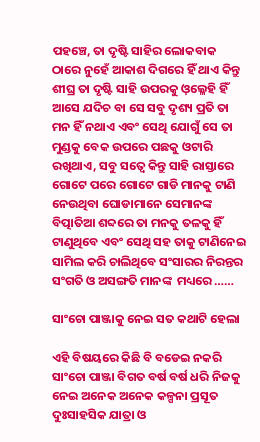ପହଞ୍ଚେ, ତା ଦୃଷ୍ଟି ସାହିର ଲୋକବାକ ଠାରେ ନୁହେଁ ଆକାଶ ଦିଗରେ ହିଁ ଥାଏ କିନ୍ତୁ ଶୀଘ୍ର ତା ଦୃଷ୍ଟି ସାହି ଉପରକୁ ଓ଼ଲ୍ଳେହି ହିଁ ଆସେ ଯଦିଚ ବା ସେ ସବୁ ଦୃଶ୍ୟ ପ୍ରତି ତା ମନ ହିଁ ନଥାଏ ଏବଂ ସେଥି ଯୋଗୁଁ ସେ ତା ମୁଣ୍ଡକୁ ବେକ ଉପରେ ପଛକୁ ଓଟାରି ରଖିଥାଏ, ସବୁ ସତ୍ୱେ କିନ୍ତୁ ସାହି ରାସ୍ତାରେ ଗୋଟେ ପରେ ଗୋଟେ ଗାଡି ମାନକୁ ଟାଣି ନେଉଥିବା ଘୋଡାମାନେ ସେମାନଙ୍କ ବିତ୍ପାତିଆ ଶବ୍ଦରେ ତା ମନକୁ ତଳକୁ ହିଁ ଟାଣୁଥିବେ ଏବଂ ସେଥି ସହ ତାକୁ ଟାଣିନେଇ ସାମିଲ କରି ଚାଲିଥିବେ ସଂସାରର ନିରନ୍ତର ସଂଗତି ଓ ଅସଙ୍ଗତି ମାନଙ୍କ  ମଧ୍ୟରେ ……

ସାଂଚୋ ପାଞ୍ଜାକୁ ନେଇ ସତ କଥାଟି ହେଲା

ଏହି ବିଷୟରେ କିଛି ବି ବଡେଇ ନକରି ସାଂଚୋ ପାଞ୍ଜା ବିଗତ ବର୍ଷ ବର୍ଷ ଧରି ନିଜକୁ ନେଇ ଅନେକ ଅନେକ କଳ୍ପନା ପ୍ରସୂତ ଦୁଃସାହସିକ ଯାତ୍ରା ଓ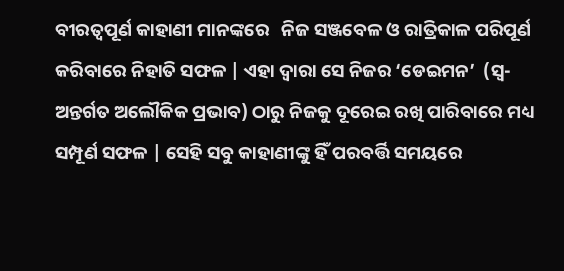ବୀରତ୍ୱପୂର୍ଣ କାହାଣୀ ମାନଙ୍କରେ   ନିଜ ସଞ୍ଜବେଳ ଓ ରାତ୍ରିକାଳ ପରିପୂର୍ଣ କରିବାରେ ନିହାତି ସଫଳ | ଏହା ଦ୍ୱାରା ସେ ନିଜର ‘ଡେଇମନ’  (ସ୍ଵ-ଅନ୍ତର୍ଗତ ଅଲୌକିକ ପ୍ରଭାବ) ଠାରୁ ନିଜକୁ ଦୂରେଇ ରଖି ପାରିବାରେ ମଧ୍ୟ ସମ୍ପୂର୍ଣ ସଫଳ | ସେହି ସବୁ କାହାଣୀଙ୍କୁ ହିଁ ପରବର୍ତ୍ତି ସମୟରେ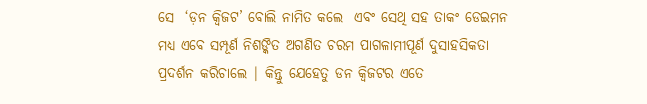ସେ  ‘ଡ଼ନ କ୍ୱିଜଟ’ ବୋଲି ନାମିତ କଲେ  ଏବଂ ସେଥି ସହ ତାକଂ ଡେଇମନ ମଧ୍ୟ ଏବେ ସମ୍ପୂର୍ଣ ନିଶଙ୍କିତ ଅଗଣିତ ଚରମ ପାଗଳାମୀପୂର୍ଣ ଦୁସାହସିକତା ପ୍ରଦର୍ଶନ କରିଚାଲେ | କିନ୍ତୁ ଯେହେତୁ ଡନ କ୍ୱିଜଟର ଏତେ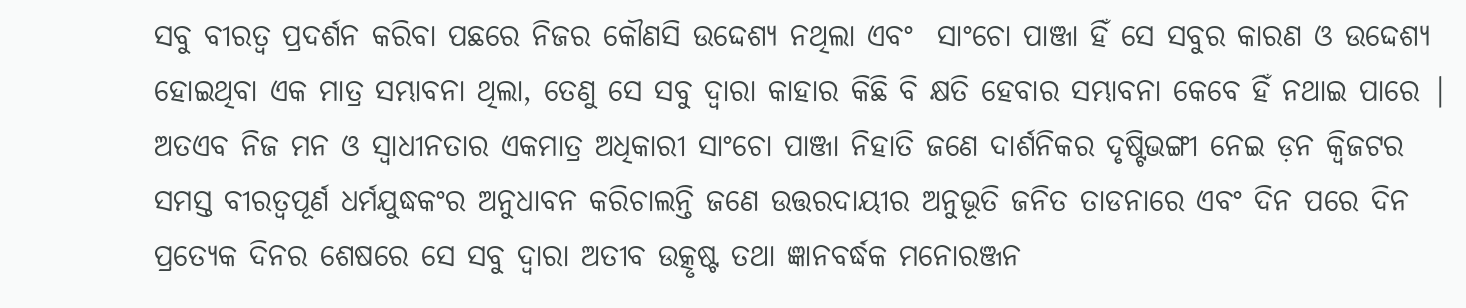ସବୁ ବୀରତ୍ୱ ପ୍ରଦର୍ଶନ କରିବା ପଛରେ ନିଜର କୌଣସି ଉଦ୍ଦେଶ୍ୟ ନଥିଲା ଏବଂ  ସାଂଚୋ ପାଞ୍ଜା ହିଁ ସେ ସବୁର କାରଣ ଓ ଉଦ୍ଦେଶ୍ୟ ହୋଇଥିବା ଏକ ମାତ୍ର ସମ୍ଭାବନା ଥିଲା, ତେଣୁ ସେ ସବୁ ଦ୍ୱାରା କାହାର କିଛି ବି କ୍ଷତି ହେବାର ସମ୍ଭାବନା କେବେ ହିଁ ନଥାଇ ପାରେ | ଅତଏବ ନିଜ ମନ ଓ ସ୍ୱାଧୀନତାର ଏକମାତ୍ର ଅଧିକାରୀ ସାଂଚୋ ପାଞ୍ଜା ନିହାତି ଜଣେ ଦାର୍ଶନିକର ଦୃଷ୍ଟିଭଙ୍ଗୀ ନେଇ ଡ଼ନ କ୍ୱିଜଟର ସମସ୍ତ ବୀରତ୍ୱପୂର୍ଣ ଧର୍ମଯୁଦ୍ଧକଂର ଅନୁଧାବନ କରିଚାଲନ୍ତି ଜଣେ ଉତ୍ତରଦାୟୀର ଅନୁଭୂତି ଜନିତ ତାଡନାରେ ଏବଂ ଦିନ ପରେ ଦିନ ପ୍ରତ୍ୟେକ ଦିନର ଶେଷରେ ସେ ସବୁ ଦ୍ୱାରା ଅତୀବ ଉତ୍କୃଷ୍ଟ ତଥା ଜ୍ଞାନବର୍ଦ୍ଧକ ମନୋରଞ୍ଜନ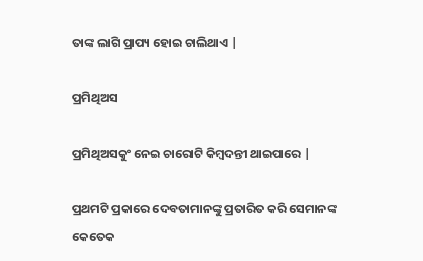ତାଙ୍କ ଲାଗି ପ୍ରାପ୍ୟ ହୋଇ ଚାଲିଥାଏ |

ପ୍ରମିଥିଅସ

ପ୍ରମିଥିଅସକୁଂ ନେଇ ଚାରୋଟି କିମ୍ବଦନ୍ତୀ ଥାଇପାରେ |

ପ୍ରଥମଟି ପ୍ରକାରେ ଦେବତାମାନଙ୍କୁ ପ୍ରତାରିତ କରି ସେମାନଙ୍କ କେତେକ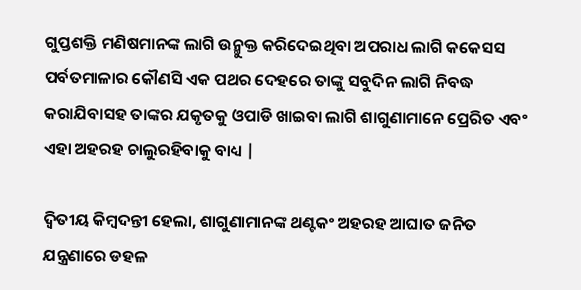ଗୁପ୍ତଶକ୍ତି ମଣିଷମାନଙ୍କ ଲାଗି ଉନ୍ମୁକ୍ତ କରିଦେଇଥିବା ଅପରାଧ ଲାଗି କକେସସ ପର୍ବତମାଳାର କୌଣସି ଏକ ପଥର ଦେହରେ ତାଙ୍କୁ ସବୁଦିନ ଲାଗି ନିବଦ୍ଧ କରାଯିବାସହ ତାଙ୍କର ଯକୃତକୁ ଓପାଡି ଖାଇବା ଲାଗି ଶାଗୁଣାମାନେ ପ୍ରେରିତ ଏବଂ ଏହା ଅହରହ ଚାଲୁରହିବାକୁ ବାଧ୍ୟ |

ଦ୍ଵିତୀୟ କିମ୍ବଦନ୍ତୀ ହେଲା, ଶାଗୁଣାମାନଙ୍କ ଥଣ୍ଟକଂ ଅହରହ ଆଘାତ ଜନିତ ଯନ୍ତ୍ରଣାରେ ଡହଳ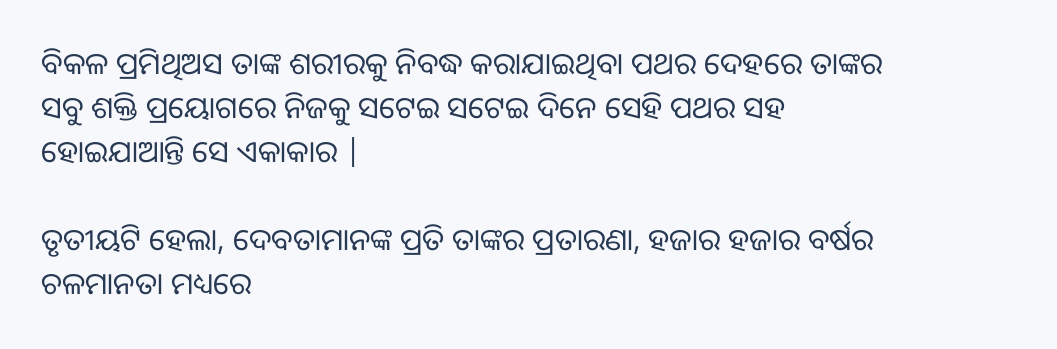ବିକଳ ପ୍ରମିଥିଅସ ତାଙ୍କ ଶରୀରକୁ ନିବଦ୍ଧ କରାଯାଇଥିବା ପଥର ଦେହରେ ତାଙ୍କର ସବୁ ଶକ୍ତି ପ୍ରୟୋଗରେ ନିଜକୁ ସଟେଇ ସଟେଇ ଦିନେ ସେହି ପଥର ସହ ହୋଇଯାଆନ୍ତି ସେ ଏକାକାର |

ତୃତୀୟଟି ହେଲା, ଦେବତାମାନଙ୍କ ପ୍ରତି ତାଙ୍କର ପ୍ରତାରଣା, ହଜାର ହଜାର ବର୍ଷର ଚଳମାନତା ମଧ୍ୟରେ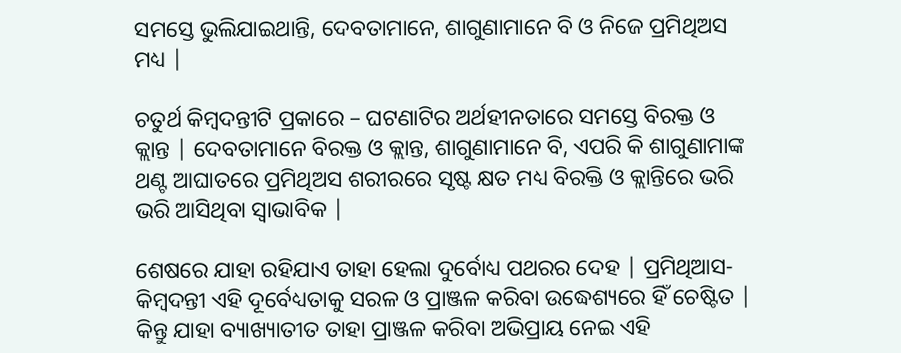ସମସ୍ତେ ଭୁଲିଯାଇଥାନ୍ତି, ଦେବତାମାନେ, ଶାଗୁଣାମାନେ ବି ଓ ନିଜେ ପ୍ରମିଥିଅସ ମଧ୍ୟ |

ଚତୁର୍ଥ କିମ୍ବଦନ୍ତୀଟି ପ୍ରକାରେ – ଘଟଣାଟିର ଅର୍ଥହୀନତାରେ ସମସ୍ତେ ବିରକ୍ତ ଓ କ୍ଲାନ୍ତ | ଦେବତାମାନେ ବିରକ୍ତ ଓ କ୍ଲାନ୍ତ, ଶାଗୁଣାମାନେ ବି, ଏପରି କି ଶାଗୁଣାମାଙ୍କ ଥଣ୍ଟ ଆଘାତରେ ପ୍ରମିଥିଅସ ଶରୀରରେ ସୃଷ୍ଟ କ୍ଷତ ମଧ୍ୟ ବିରକ୍ତି ଓ କ୍ଲାନ୍ତିରେ ଭରି ଭରି ଆସିଥିବା ସ୍ୱାଭାବିକ |

ଶେଷରେ ଯାହା ରହିଯାଏ ତାହା ହେଲା ଦୁର୍ବୋଧ୍ୟ ପଥରର ଦେହ | ପ୍ରମିଥିଆସ-କିମ୍ବଦନ୍ତୀ ଏହି ଦୂର୍ବେଧ୍ୟତାକୁ ସରଳ ଓ ପ୍ରାଞ୍ଜଳ କରିବା ଉଦ୍ଧେଶ୍ୟରେ ହିଁ ଚେଷ୍ଟିତ | କିନ୍ତୁ ଯାହା ବ୍ୟାଖ୍ୟାତୀତ ତାହା ପ୍ରାଞ୍ଜଳ କରିବା ଅଭିପ୍ରାୟ ନେଇ ଏହି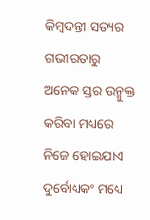କିମ୍ବଦନ୍ତୀ ସତ୍ୟର ଗଭୀରତାରୁ ଅନେକ ସ୍ତର ଉନ୍ମୁକ୍ତ କରିବା ମଧ୍ୟରେ ନିଜେ ହୋଇଯାଏ ଦୁର୍ବୋଧ୍ୟକଂ ମଧ୍ୟେ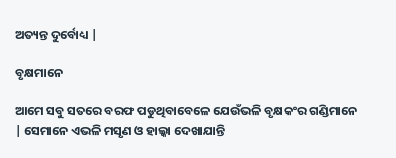ଅତ୍ୟନ୍ତ ଦୁର୍ବୋଧ୍ୟ |

ବୃକ୍ଷମାନେ

ଆମେ ସବୁ ସତରେ ବରଫ ପଡୁଥିବାବେଳେ ଯେଉଁଭଳି ବୃକ୍ଷକଂର ଗଣ୍ଡିମାନେ | ସେମାନେ ଏଭଳି ମସୃଣ ଓ ହାଲ୍କା ଦେଖାଯାନ୍ତି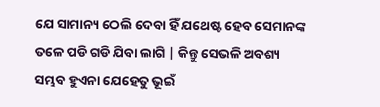ଯେ ସାମାନ୍ୟ ଠେଲି ଦେବା ହିଁ ଯଥେଷ୍ଟ ହେବ ସେମାନଙ୍କ ତଳେ ପଡି ଗଡି ଯିବା ଲାଗି | କିନ୍ତୁ ସେଭଳି ଅବଶ୍ୟ ସମ୍ଭବ ହୁଏନା ଯେହେତୁ ଭୂଇଁ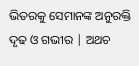ଭିତରକୁ ସେମାନଙ୍କ ଅନୁରକ୍ତି ଦୃଢ ଓ ଗଭୀର | ଅଥଚ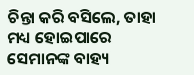ଚିନ୍ତା କରି ବସିଲେ, ତାହା ମଧ୍ୟ ହୋଇପାରେ ସେମାନଙ୍କ ବାହ୍ୟ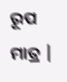ରୂପ ମାତ୍ର |